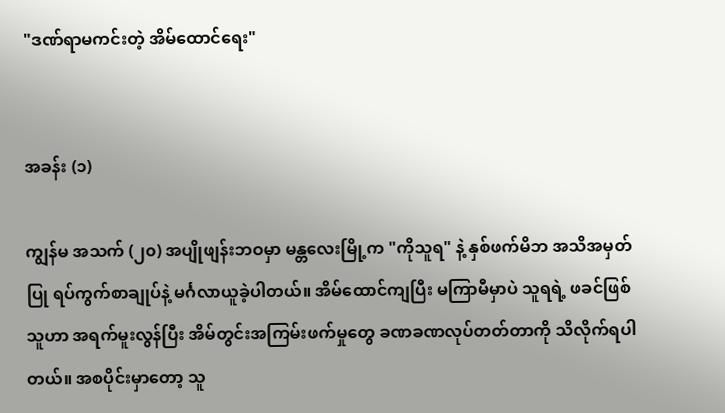"ဒဏ်ရာမကင်းတဲ့ အိမ်ထောင်ရေး"


အခန်း (၁)

ကျွန်မ အသက် (၂၀) အပျိုဖျန်းဘဝမှာ မန္တလေးမြို့က "ကိုသူရ" နဲ့ နှစ်ဖက်မိဘ အသိအမှတ်ပြု ရပ်ကွက်စာချုပ်နဲ့ မင်္ဂလာယူခဲ့ပါတယ်။ အိမ်ထောင်ကျပြီး မကြာမီမှာပဲ သူရရဲ့ ဖခင်ဖြစ်သူဟာ အရက်မူးလွန်ပြီး အိမ်တွင်းအကြမ်းဖက်မှုတွေ ခဏခဏလုပ်တတ်တာကို သိလိုက်ရပါတယ်။ အစပိုင်းမှာတော့ သူ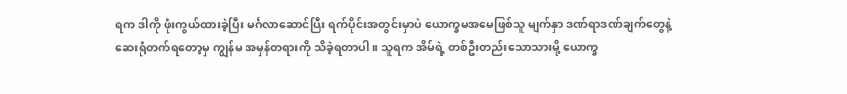ရက ဒါကို ဖုံးကွယ်ထားခဲ့ပြီး မင်္ဂလာဆောင်ပြီး ရက်ပိုင်းအတွင်းမှာပဲ ယောက္ခမအမေဖြစ်သူ မျက်နှာ ဒဏ်ရာဒဏ်ချက်တွေနဲ့ ဆေးရုံတက်ရတော့မှ ကျွန်မ အမှန်တရားကို သိခဲ့ရတာပါ။ သူရက အိမ်ရဲ့ တစ်ဦးတည်းသောသားမို့ ယောက္ခ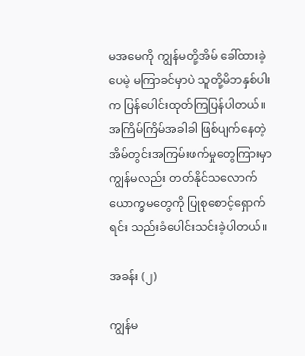မအမေကို ကျွန်မတို့အိမ် ခေါ်ထားခဲ့ပေမဲ့ မကြာခင်မှာပဲ သူတို့မိဘနှစ်ပါးက ပြန်ပေါင်းထုတ်ကြပြန်ပါတယ်။ အကြိမ်ကြိမ်အခါခါ ဖြစ်ပျက်နေတဲ့ အိမ်တွင်းအကြမ်းဖက်မှုတွေကြားမှာ ကျွန်မလည်း တတ်နိုင်သလောက် ယောက္ခမတွေကို ပြုစုစောင့်ရှောက်ရင်း သည်းခံပေါင်းသင်းခဲ့ပါတယ်။

အခန်း (၂)

ကျွန်မ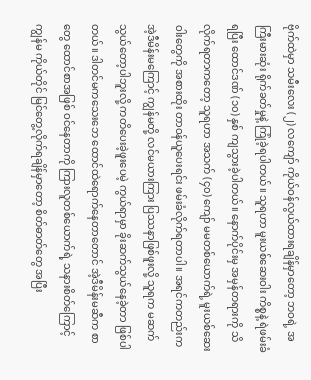ဗိုက်ထဲမှာ သမီးလေး (၂) လကျော် ကိုယ်ဝန်လွယ်ထားရချိန်မှာတော့ ဘဝရဲ့ အကြီးမားဆုံး ရိုက်ခတ်မှုနဲ့ ကြုံခဲ့ရပါတယ်။ သူရဟာ မူးယစ်ဆေးဝါး ကိစ္စနဲ့ ရဲဖမ်းခံရပြီး ထောင်ဒဏ် (၁၀) နှစ် ကျသွားခဲ့ပါတယ်။ နောက်ပိုင်းမှ အမှန်တရားကို သိလိုက်ရတာကတော့ သူရဟာ အသက် (၄၀) ကျော် မမတစ်ယောက်ရဲ့ မူးယစ်ဆေးဝါးတွေကို အစားထိုး တာဝန်ယူပေးရင်း ဖမ်းခံလိုက်ရတာပါ။ အရင်ကတည်းက အဲ့ဒီမိန်းမကြောင့် ကျွန်မတို့ လင်မယားကြား ပြဿနာဖြစ်ဖူးလို့ သူရက မဆက်သွယ်တော့ပါဘူးလို့ ကတိပေးခဲ့ဖူးပေမဲ့ ကွယ်ရာမှာ ခိုးဆက်သွယ်နေခဲ့တာ ဖြစ်ပါတယ်။ ဒါတင်မကသေးဘေ ထောင်ထဲရောက်နေတာတောင် အဲ့ဒီမိန်းမဆီက စာတွေ ထောင်စာအဖြစ် ဝင်နေတာကို ကြားလူတစ်ယောက်ရဲ့ သနားစိတ်ကြောင့် ကျွန်မ ကိုယ်တိုင် မြင်တွေ့လိုက်ရချိန်မှာတော့ စိတ်ဓာတ်တွေ အပြီး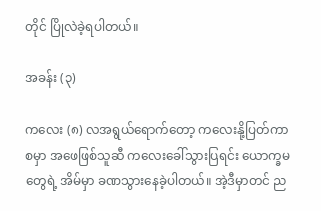တိုင် ပြိုလဲခဲ့ရပါတယ်။

အခန်း (၃)

ကလေး (၈) လအရွယ်ရောက်တော့ ကလေးနို့ပြတ်ကာစမှာ အဖေဖြစ်သူဆီ ကလေးခေါ်သွားပြရင်း ယောက္ခမတွေရဲ့ အိမ်မှာ ခဏသွားနေခဲ့ပါတယ်။ အဲ့ဒီမှာတင် ည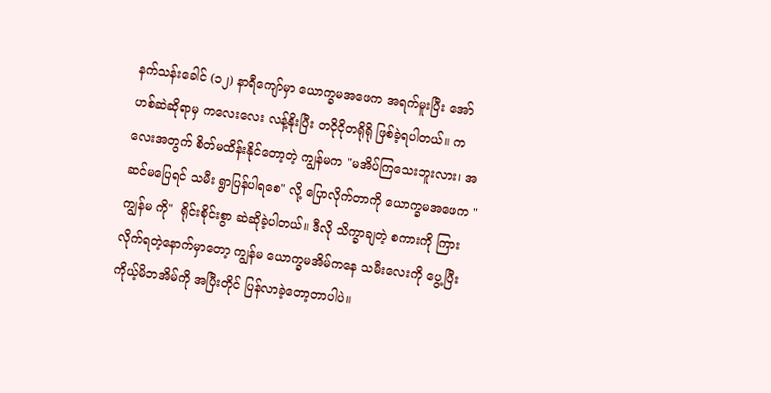နက်သန်းခေါင် (၁၂) နာရီကျော်မှာ ယောက္ခမအဖေက အရက်မူးပြီး အော်ဟစ်ဆဲဆိုရာမှ ကလေးလေး လန့်နိုးပြီး တငိုငိုတရိုရို ဖြစ်ခဲ့ရပါတယ်။ ကလေးအတွက် စိတ်မထိန်းနိုင်တော့တဲ့ ကျွန်မက "မအိပ်ကြသေးဘူးလား၊ အဆင်မပြေရင် သမီး ရွာပြန်ပါရစေ" လို့ ပြောလိုက်တာကို ယောက္ခမအဖေက "ကျွန်မ ကို"  ရိုင်းစိုင်းစွာ ဆဲဆိုခဲ့ပါတယ်။ ဒီလို သိက္ခာချတဲ့ စကားကို ကြားလိုက်ရတဲ့နောက်မှာတော့ ကျွန်မ ယောက္ခမအိမ်ကနေ သမီးလေးကို ပွေ့ပြီး ကိုယ့်မိဘအိမ်ကို အပြီးတိုင် ပြန်လာခဲ့တော့တာပါပဲ။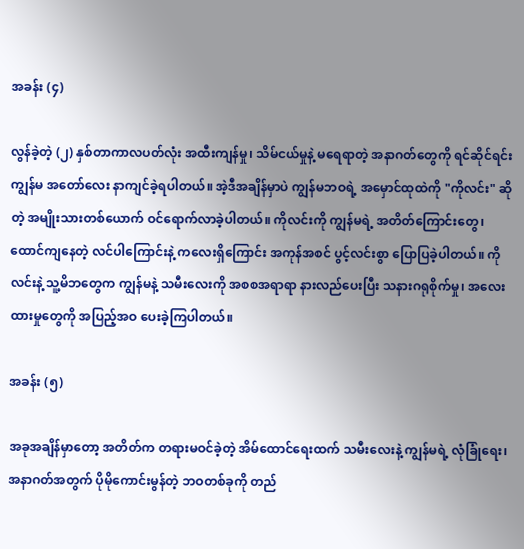အခန်း (၄)

လွန်ခဲ့တဲ့ (၂) နှစ်တာကာလပတ်လုံး အထီးကျန်မှု၊ သိမ်ငယ်မှုနဲ့ မရေရာတဲ့ အနာဂတ်တွေကို ရင်ဆိုင်ရင်း ကျွန်မ အတော်လေး နာကျင်ခဲ့ရပါတယ်။ အဲ့ဒီအချိန်မှာပဲ ကျွန်မဘဝရဲ့ အမှောင်ထုထဲကို "ကိုလင်း" ဆိုတဲ့ အမျိုးသားတစ်ယောက် ဝင်ရောက်လာခဲ့ပါတယ်။ ကိုလင်းကို ကျွန်မရဲ့ အတိတ်ကြောင်းတွေ၊ ထောင်ကျနေတဲ့ လင်ပါကြောင်းနဲ့ ကလေးရှိကြောင်း အကုန်အစင် ပွင့်လင်းစွာ ပြောပြခဲ့ပါတယ်။ ကိုလင်းနဲ့ သူ့မိဘတွေက ကျွန်မနဲ့ သမီးလေးကို အစစအရာရာ နားလည်ပေးပြီး သနားဂရုစိုက်မှု၊ အလေးထားမှုတွေကို အပြည့်အဝ ပေးခဲ့ကြပါတယ်။

အခန်း (၅)

အခုအချိန်မှာတော့ အတိတ်က တရားမဝင်ခဲ့တဲ့ အိမ်ထောင်ရေးထက် သမီးလေးနဲ့ ကျွန်မရဲ့ လုံခြုံရေး၊ အနာဂတ်အတွက် ပိုမိုကောင်းမွန်တဲ့ ဘဝတစ်ခုကို တည်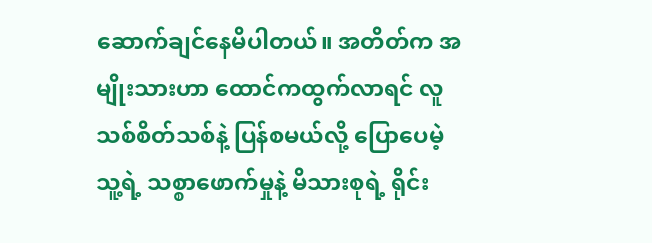ဆောက်ချင်နေမိပါတယ်။ အတိတ်က အမျိုးသားဟာ ထောင်ကထွက်လာရင် လူသစ်စိတ်သစ်နဲ့ ပြန်စမယ်လို့ ပြောပေမဲ့ သူ့ရဲ့ သစ္စာဖောက်မှုနဲ့ မိသားစုရဲ့ ရိုင်း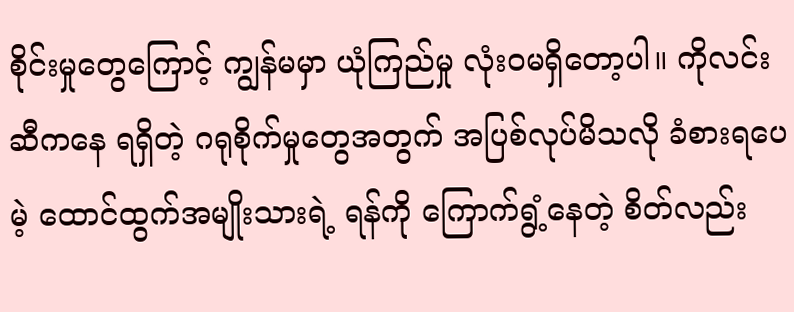စိုင်းမှုတွေကြောင့် ကျွန်မမှာ ယုံကြည်မှု လုံးဝမရှိတော့ပါ။ ကိုလင်းဆီကနေ ရရှိတဲ့ ဂရုစိုက်မှုတွေအတွက် အပြစ်လုပ်မိသလို ခံစားရပေမဲ့ ထောင်ထွက်အမျိုးသားရဲ့ ရန်ကို ကြောက်ရွံ့နေတဲ့ စိတ်လည်း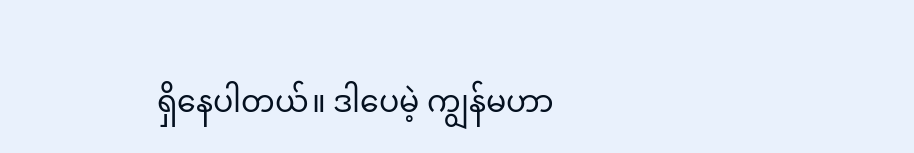ရှိနေပါတယ်။ ဒါပေမဲ့ ကျွန်မဟာ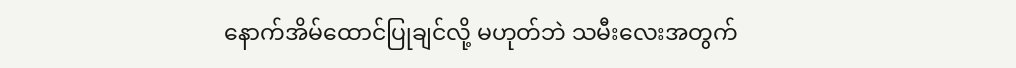နောက်အိမ်ထောင်ပြုချင်လို့ မဟုတ်ဘဲ သမီးလေးအတွက်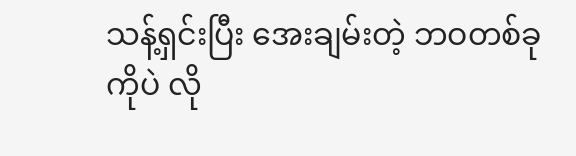သန့်ရှင်းပြီး အေးချမ်းတဲ့ ဘဝတစ်ခုကိုပဲ လို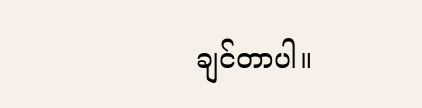ချင်တာပါ။